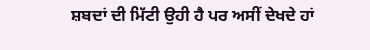ਸ਼ਬਦਾਂ ਦੀ ਮਿੱਟੀ ਉਹੀ ਹੈ ਪਰ ਅਸੀਂ ਦੇਖਦੇ ਹਾਂ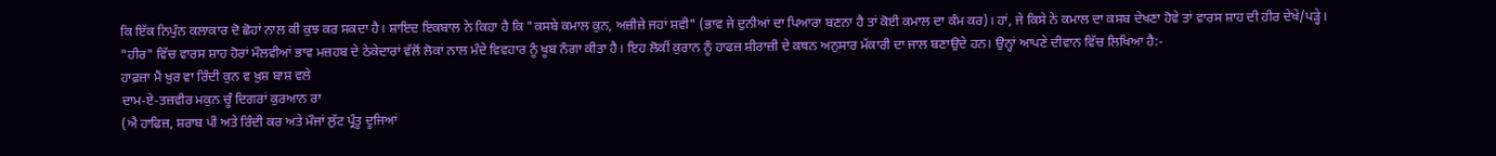ਕਿ ਇੱਕ ਨਿਪੁੰਨ ਕਲਾਕਾਰ ਦੋ ਛੋਹਾਂ ਨਾਲ ਕੀ ਕੁਝ ਕਰ ਸਕਦਾ ਹੈ। ਸ਼ਾਇਦ ਇਕਬਾਲ ਨੇ ਕਿਹਾ ਹੈ ਕਿ "ਕਸਬੇ ਕਮਾਲ ਕੁਨ, ਅਜ਼ੀਜ਼ੇ ਜਹਾਂ ਸ਼ਵੀ" (ਭਾਵ ਜੇ ਦੁਨੀਆਂ ਦਾ ਪਿਆਰਾ ਬਣਨਾ ਹੈ ਤਾਂ ਕੋਈ ਕਮਾਲ ਦਾ ਕੰਮ ਕਰ)। ਹਾਂ, ਜੇ ਕਿਸੇ ਨੇ ਕਮਾਲ ਦਾ ਕਸਬ ਦੇਖਣਾ ਹੋਵੇ ਤਾਂ ਵਾਰਸ ਸ਼ਾਹ ਦੀ ਹੀਰ ਦੇਖੇ/ਪੜ੍ਹੇ।
"ਹੀਰ" ਵਿੱਚ ਵਾਰਸ ਸ਼ਾਹ ਹੋਰਾਂ ਮੌਲਵੀਆਂ ਭਾਵ ਮਜ਼ਹਬ ਦੇ ਠੇਕੇਦਾਰਾਂ ਵੱਲੋਂ ਲੋਕਾਂ ਨਾਲ ਮੰਦੇ ਵਿਵਹਾਰ ਨੂੰ ਖੂਬ ਨੰਗਾ ਕੀਤਾ ਹੈ। ਇਹ ਲੋਕੀਂ ਕੁਰਾਨ ਨੂੰ ਹਾਫਜ਼ ਸ਼ੀਰਾਜ਼ੀ ਦੇ ਕਥਨ ਅਨੁਸਾਰ ਮੱਕਾਰੀ ਦਾ ਜਾਲ ਬਣਾਉਦੇ ਹਨ। ਉਨ੍ਹਾਂ ਆਪਣੇ ਦੀਵਾਨ ਵਿੱਚ ਲਿਖਿਆ ਹੈ:-
ਹਾਫ਼ਜ਼ਾ ਮੈਂ ਖ਼ੁਰ ਵਾ ਰਿੰਦੀ ਕੁਨ ਵ ਖ਼ੁਸ਼ ਬਾਸ਼ ਵਲੇ
ਦਾਮ-ਏ-ਤਜ਼ਵੀਰ ਮਕੁਨ ਚੂੰ ਦਿਗਰਾਂ ਕੁਰਆਨ ਰਾ
(ਐ ਹਾਫਿਜ਼, ਸ਼ਰਾਬ ਪੀ ਅਤੇ ਰਿੰਦੀ ਕਰ ਅਤੇ ਮੌਜਾਂ ਲੁੱਟ ਪ੍ਰੰਤੂ ਦੂਜਿਆਂ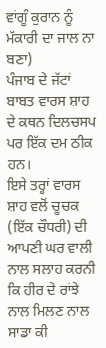ਵਾਂਗੂੰ ਕੁਰਾਨ ਨੂੰ ਮੱਕਾਰੀ ਦਾ ਜਾਲ ਨਾ ਬਣਾ)
ਪੰਜਾਬ ਦੇ ਜੱਟਾਂ ਬਾਬਤ ਵਾਰਸ ਸ਼ਾਹ ਦੇ ਕਥਨ ਦਿਲਚਸਪ ਪਰ ਇੱਕ ਦਮ ਠੀਕ ਹਨ।
ਇਸੇ ਤਰ੍ਹਾਂ ਵਾਰਸ ਸ਼ਾਹ ਵਲੋਂ ਚੂਚਕ (ਇੱਕ ਚੌਧਰੀ) ਦੀ ਆਪਣੀ ਘਰ ਵਾਲੀ ਨਾਲ ਸਲਾਹ ਕਰਨੀ ਕਿ ਹੀਰ ਦੇ ਰਾਂਝੇ ਨਾਲ ਮਿਲਣ ਨਾਲ ਸਾਡਾ ਕੀ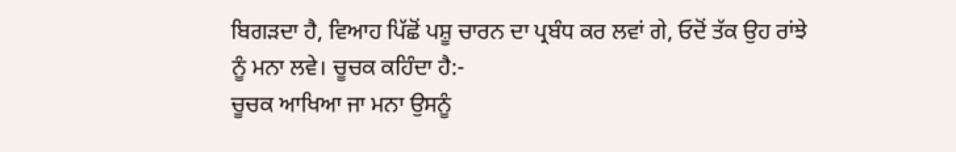ਬਿਗੜਦਾ ਹੈ, ਵਿਆਹ ਪਿੱਛੋਂ ਪਸ਼ੂ ਚਾਰਨ ਦਾ ਪ੍ਰਬੰਧ ਕਰ ਲਵਾਂ ਗੇ, ਓਦੋਂ ਤੱਕ ਉਹ ਰਾਂਝੇ ਨੂੰ ਮਨਾ ਲਵੇ। ਚੂਚਕ ਕਹਿੰਦਾ ਹੈ:-
ਚੂਚਕ ਆਖਿਆ ਜਾ ਮਨਾ ਉਸਨੂੰ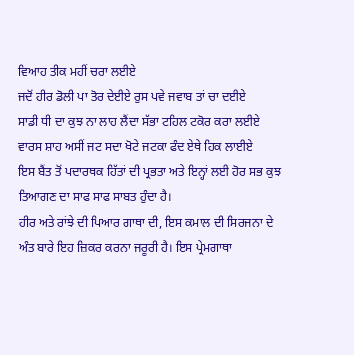ਵਿਆਹ ਤੀਕ ਮਹੀਂ ਚਰਾ ਲਈਏ
ਜਦੋਂ ਹੀਰ ਡੋਲੀ ਪਾ ਤੋਰ ਦੇਈਏ ਰੁਸ ਪਵੇ ਜਵਾਬ ਤਾਂ ਚਾ ਦਈਏ
ਸਾਡੀ ਧੀ ਦਾ ਕੁਝ ਨਾ ਲਾਹ ਲੈਂਦਾ ਸੱਭਾ ਟਹਿਲ ਟਕੋਰ ਕਰਾ ਲਈਏ
ਵਾਰਸ ਸ਼ਾਹ ਅਸੀਂ ਜਟ ਸਦਾ ਖੋਟੇ ਜਟਕਾ ਫੰਦ ਏਥੇ ਹਿਕ ਲਾਈਏ
ਇਸ ਬੈਂਤ ਤੋਂ ਪਦਾਰਥਕ ਹਿੱਤਾਂ ਦੀ ਪ੍ਰਭਤਾ ਅਤੇ ਇਨ੍ਹਾਂ ਲਈ ਹੋਰ ਸਭ ਕੁਝ ਤਿਆਗਣ ਦਾ ਸਾਫ ਸਾਫ ਸਾਬਤ ਹੁੰਦਾ ਹੈ।
ਹੀਰ ਅਤੇ ਰਾਂਝੇ ਦੀ ਪਿਆਰ ਗਾਥਾ ਦੀ, ਇਸ ਕਮਾਲ ਦੀ ਸਿਰਜਨਾ ਦੇ ਅੰਤ ਬਾਰੇ ਇਹ ਜ਼ਿਕਰ ਕਰਨਾ ਜਰੂਰੀ ਹੈ। ਇਸ ਪ੍ਰੇਮਗਾਥਾ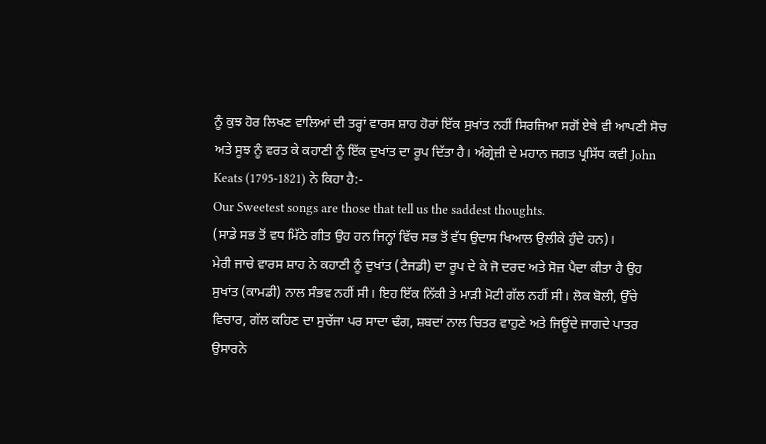ਨੂੰ ਕੁਝ ਹੋਰ ਲਿਖਣ ਵਾਲਿਆਂ ਦੀ ਤਰ੍ਹਾਂ ਵਾਰਸ ਸ਼ਾਹ ਹੋਰਾਂ ਇੱਕ ਸੁਖਾਂਤ ਨਹੀਂ ਸਿਰਜਿਆ ਸਗੋਂ ਏਥੇ ਵੀ ਆਪਣੀ ਸੋਚ ਅਤੇ ਸੂਝ ਨੂੰ ਵਰਤ ਕੇ ਕਹਾਣੀ ਨੂੰ ਇੱਕ ਦੁਖਾਂਤ ਦਾ ਰੂਪ ਦਿੱਤਾ ਹੈ। ਅੰਗ੍ਰੇਜ਼ੀ ਦੇ ਮਹਾਨ ਜਗਤ ਪ੍ਰਸਿੱਧ ਕਵੀ John Keats (1795-1821) ਨੇ ਕਿਹਾ ਹੈ:-
Our Sweetest songs are those that tell us the saddest thoughts.
(ਸਾਡੇ ਸਭ ਤੋਂ ਵਧ ਮਿੱਠੇ ਗੀਤ ਉਹ ਹਨ ਜਿਨ੍ਹਾਂ ਵਿੱਚ ਸਭ ਤੋਂ ਵੱਧ ਉਦਾਸ ਖਿਆਲ ਉਲੀਕੇ ਹੁੰਦੇ ਹਨ)।
ਮੇਰੀ ਜਾਚੇ ਵਾਰਸ ਸ਼ਾਹ ਨੇ ਕਹਾਣੀ ਨੂੰ ਦੁਖਾਂਤ (ਟੈਜਡੀ) ਦਾ ਰੂਪ ਦੇ ਕੇ ਜੋ ਦਰਦ ਅਤੇ ਸੋਜ਼ ਪੈਦਾ ਕੀਤਾ ਹੈ ਉਹ ਸੁਖਾਂਤ (ਕਾਮਡੀ) ਨਾਲ ਸੰਭਵ ਨਹੀਂ ਸੀ। ਇਹ ਇੱਕ ਨਿੱਕੀ ਤੇ ਮਾੜੀ ਮੋਟੀ ਗੱਲ ਨਹੀਂ ਸੀ। ਲੋਕ ਬੋਲੀ, ਉੱਚੇ ਵਿਚਾਰ, ਗੱਲ ਕਹਿਣ ਦਾ ਸੁਚੱਜਾ ਪਰ ਸਾਦਾ ਢੰਗ, ਸ਼ਬਦਾਂ ਨਾਲ ਚਿਤਰ ਵਾਹੁਣੇ ਅਤੇ ਜਿਊਂਦੇ ਜਾਗਦੇ ਪਾਤਰ ਉਸਾਰਨੇ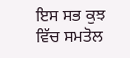ਇਸ ਸਭ ਕੁਝ ਵਿੱਚ ਸਮਤੋਲ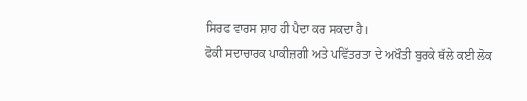ਸਿਰਫ ਵਾਰਸ ਸ਼ਾਹ ਹੀ ਪੈਦਾ ਕਰ ਸਕਦਾ ਹੈ।
ਫੋਕੀ ਸਦਾਚਾਰਕ ਪਾਕੀਜ਼ਗੀ ਅਤੇ ਪਵਿੱਤਰਤਾ ਦੇ ਅਖੌਤੀ ਬੁਰਕੇ ਥੱਲੇ ਕਈ ਲੋਕ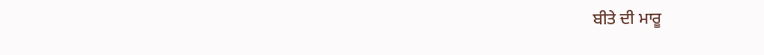ਬੀਤੇ ਦੀ ਮਾਰੂ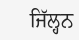ਜਿੱਲ੍ਹਨ